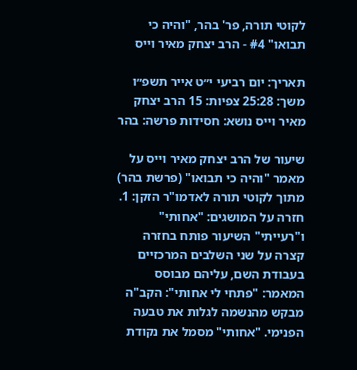לקוטי תורה, פר' בהר, "והיה כי תבואו" #4 - הרב יצחק מאיר וייס

תאריך: יום רביעי י״ט אייר תשפ״ו משך: 25:28 צפיות: 15 הרב יצחק מאיר וייס נושא: חסידות פרשה: בהר

שיעור של הרב יצחק מאיר וייס על מאמר "והיה כי תבואו" (פרשת בהר) מתוך לקוטי תורה לאדמו"ר הזקן: 1. חזרה על המושגים: "אחותי" ו"רעייתי" השיעור פותח בחזרה קצרה על שני השלבים המרכזיים בעבודת השם, עליהם מבוסס המאמר: "פתחי לי אחותי": הקב"ה מבקש מהנשמה לגלות את טבעה הפנימי. "אחותי" מסמל את נקודת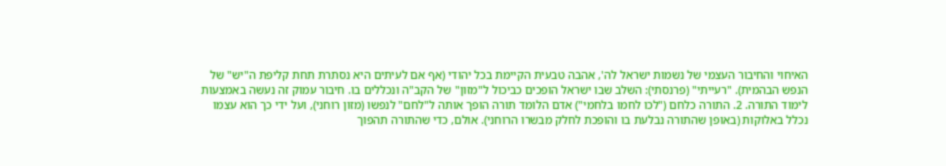האיחוי והחיבור העצמי של נשמות ישראל לה', אהבה טבעית הקיימת בכל יהודי (אף אם לעיתים היא נסתרת תחת קליפת ה"יש" של הנפש הבהמית). "רעייתי" (פרנסתי): השלב שבו ישראל הופכים כביכול ל"מזון" של הקב"ה ונכללים בו. חיבור עמוק זה נעשה באמצעות לימוד התורה. 2. התורה כלחם ("לכו לחמו בלחמי") אדם הלומד תורה הופך אותה ל"לחם" לנפשו (מזון רוחני), ועל ידי כך הוא עצמו נכלל באלוקות (באופן שהתורה נבלעת בו והופכת לחלק מבשרו הרוחני). אולם, כדי שהתורה תהפוך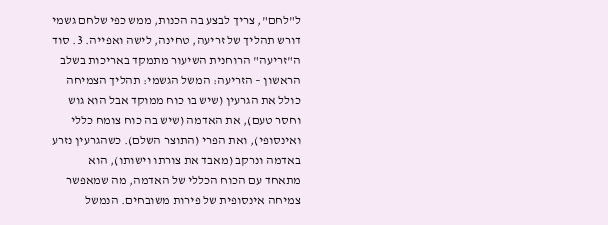ל"לחם", צריך לבצע בה הכנות, ממש כפי שלחם גשמי דורש תהליך של זריעה, טחינה, לישה ואפייה. 3. סוד ה"זריעה" הרוחנית השיעור מתמקד באריכות בשלב הראשון – הזריעה: המשל הגשמי: תהליך הצמיחה כולל את הגרעין (שיש בו כוח ממוקד אבל הוא גוש וחסר טעם), את האדמה (שיש בה כוח צומח כללי ואינסופי), ואת הפרי (התוצר השלם). כשהגרעין נזרע באדמה ונרקב (מאבד את צורתו וישותו), הוא מתאחד עם הכוח הכללי של האדמה, מה שמאפשר צמיחה אינסופית של פירות משובחים. הנמשל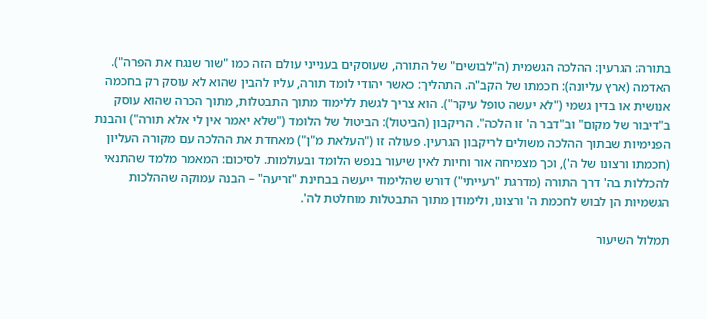בתורה: הגרעין: ההלכה הגשמית (ה"לבושים" של התורה, שעוסקים בענייני עולם הזה כמו "שור שנגח את הפרה"). האדמה (ארץ עליונה): חכמתו של הקב"ה. התהליך: כאשר יהודי לומד תורה, עליו להבין שהוא לא עוסק רק בחכמה אנושית או בדין גשמי ("לא יעשה טופל עיקר"). הוא צריך לגשת ללימוד מתוך התבטלות, מתוך הכרה שהוא עוסק ב"דיבור של מקום" וב"דבר ה' זו הלכה". הריקבון (הביטול): הביטול של הלומד ("שלא יאמר אין לי אלא תורה") והבנת הפנימיות שבתוך ההלכה משולים לריקבון הגרעין. פעולה זו ("העלאת מ"ן") מאחדת את ההלכה עם מקורה העליון (חכמתו ורצונו של ה'), וכך מצמיחה אור וחיות לאין שיעור בנפש הלומד ובעולמות. לסיכום: המאמר מלמד שהתנאי להכללות בה' דרך התורה (מדרגת "רעייתי") דורש שהלימוד ייעשה בבחינת "זריעה" – הבנה עמוקה שההלכות הגשמיות הן לבוש לחכמת ה' ורצונו, ולימודן מתוך התבטלות מוחלטת לה'.

תמלול השיעור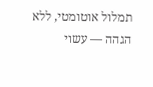תמלול אוטומטי, ללא הגהה — עשוי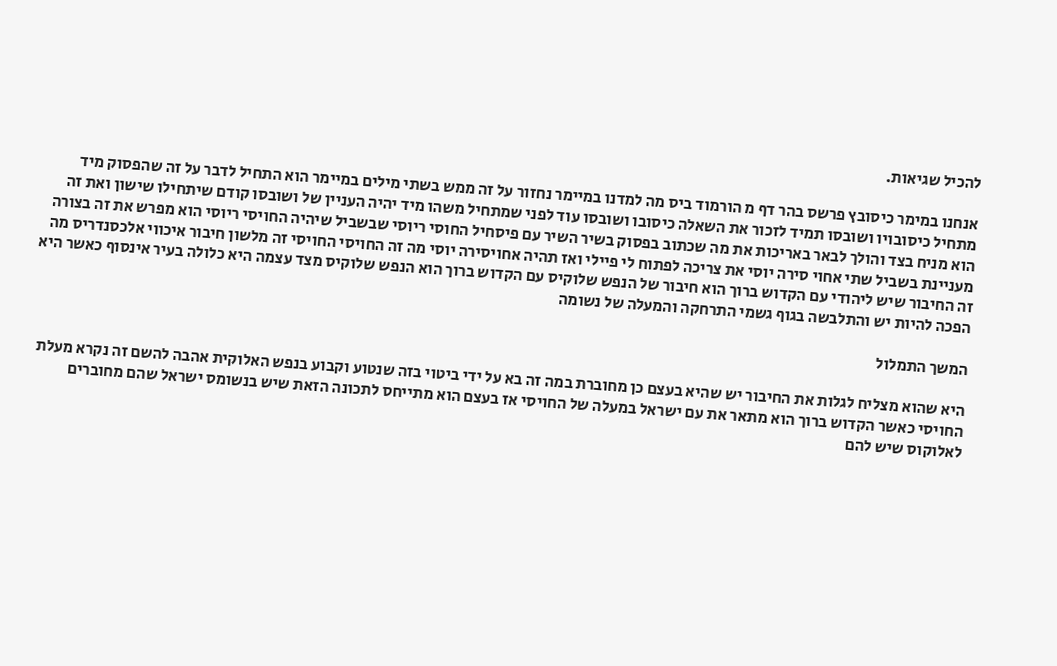להכיל שגיאות.

אנחנו במימר כיסובץ פרשס בהר דף מ הורמוד ביס מה למדנו במיימר נחזור על זה ממש בשתי מילים במיימר הוא התחיל לדבר על זה שהפסוק מיד מתחיל כיסובויו ושובסו תמיד לזכור את השאלה כיסובו ושובסו עוד לפני שמתחיל משהו מיד יהיה העניין של ושובסו קודם שיתחילו שישון ואת זה הוא מניח בצד והולך לבאר באריכות את מה שכתוב בפסוק בשיר השיר עם פיסחיל החוסי ריוסי שבשביל שיהיה החויסי ריוסי הוא מפרש את זה בצורה מעניינת בשביל שתי אחוי סירה יוסי את צריכה לפתוח לי פיילי ואז תהיה אחויסירה יוסי מה זה החויסי החויסי זה מלשון חיבור איכווי אלכסנדריס מה זה החיבור שיש ליהודי עם הקדוש ברוך הוא חיבור של הנפש שלוקיס עם הקדוש ברוך הוא הנפש שלוקיס מצד עצמה היא כלולה בעיר אינסוף כאשר היא הפכה להיות יש והתלבשה בגוף גשמי התרחקה והמעלה של נשומה

המשך התמלול

היא שהוא מצליח לגלות את החיבור יש שהיא בעצם כן מחוברת במה זה בא על ידי ביטוי בזה שנטוע וקבוע בנפש האלוקית אהבה להשם זה נקרא מעלת החויסי כאשר הקדוש ברוך הוא מתאר את עם ישראל במעלה של החויסי אז בעצם הוא מתייחס לתכונה הזאת שיש בנשומס ישראל שהם מחוברים לאלוקוס שיש להם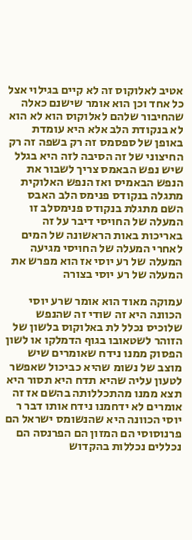אטיב לאלוקוס זה לא קיים בגילוי אצל כל אחד וכן הוא אומר שישנם כאלה שהחיבור שלהם לאלוקוס הוא לא הוא לא בנקודת הלב אלא היא עומדת באופן של ספסמס זה רק בשפה זה רק החיצוני של זה הסיבה לזה היא בגלל שיש נפש הבאמס צריך לשבור את הנפש הבאמיס ואז הנפש האלוקית מתגלה בנקודס פנימס הלב האבס השם מתגלת בנקודס פנימסלב זו המעלה של החויסי דיבר על זה באריכות באות הראשונה של המים לאחרי המעלה של החויסי מגיעה המעלה של רע יוסי אז הוא מפרש את המעלה של רע יוסי בצורה

עמוקה מאוד הוא אומר שרע יוסי הכוונה היא זה שודי זה שהנפש שלוכיס נכלל לת באלוקוס בלשון של הזוהר לשטאובו בגוף הדמלקו או לשון הפסוק ממנו נידח שאומרים שיש מוצב של נשומ שהיא כביכול שאפשר לטעון עליה שהיא תדח היא תסור היא תצא ממנו מהתכללותה בהשם אז זה אומרים לא ידחמנו נידח אותו דבר ר יוסי הכוונה היא שהנשומס ישראל הם פרנוסוסי הם המזון הם הפרנסה הם נכללים נכללות בהקדוש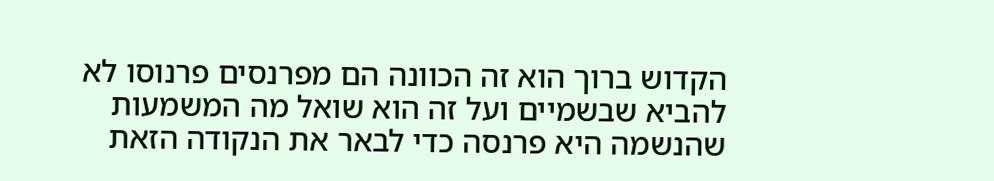הקדוש ברוך הוא זה הכוונה הם מפרנסים פרנוסו לא להביא שבשמיים ועל זה הוא שואל מה המשמעות שהנשמה היא פרנסה כדי לבאר את הנקודה הזאת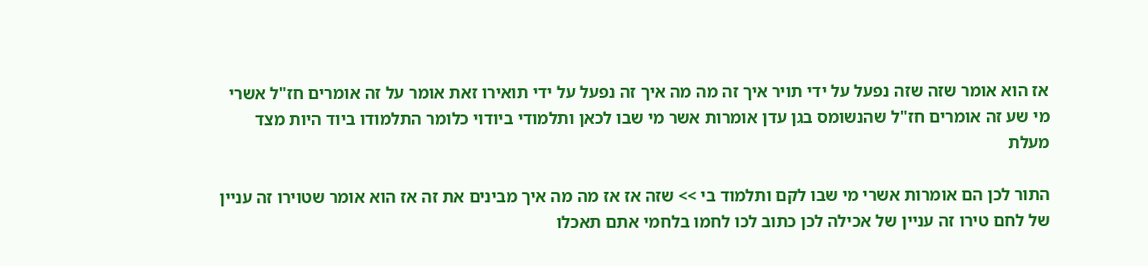אז הוא אומר שזה שזה נפעל על ידי תויר איך זה מה מה איך זה נפעל על ידי תואירו זאת אומר על זה אומרים חז"ל אשרי מי שע זה אומרים חז"ל שהנשומס בגן עדן אומרות אשר מי שבו לכאן ותלמודי ביודוי כלומר התלמודו ביוד היות מצד מעלת

התור לכן הם אומרות אשרי מי שבו לקם ותלמוד בי >> שזה אז אז מה מה איך מבינים את זה אז הוא אומר שטוירו זה עניין של לחם טירו זה עניין של אכילה לכן כתוב לכו לחמו בלחמי אתם תאכלו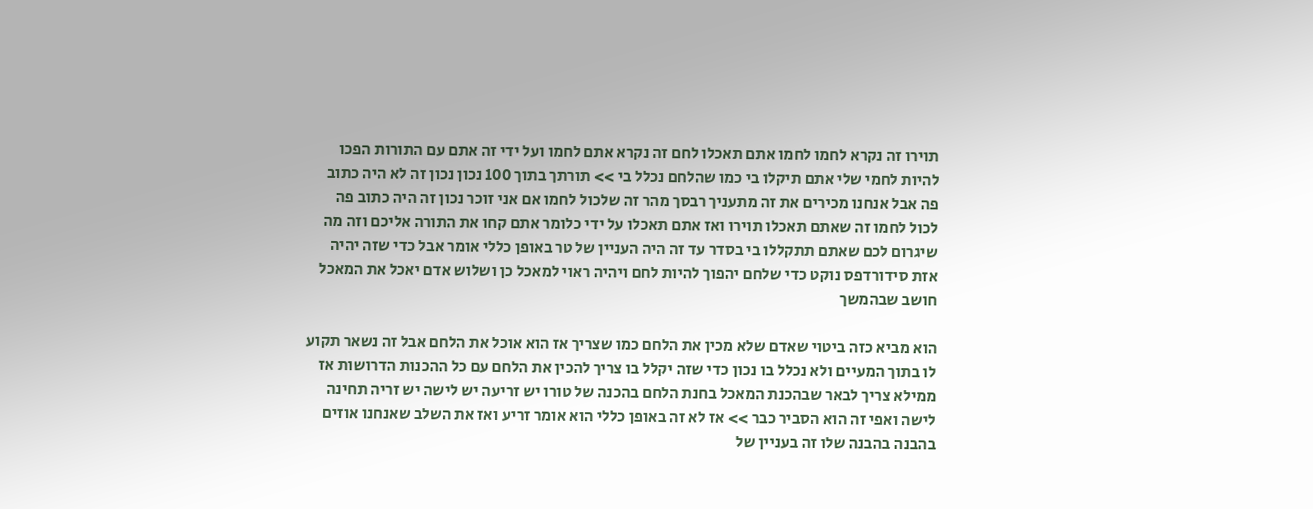תוירו זה נקרא לחמו לחמו אתם תאכלו לחם זה נקרא אתם לחמו ועל ידי זה אתם עם התורות הפכו להיות לחמי שלי אתם תיקלו בי כמו שהלחם נכלל בי >> תורתך בתוך 100 נכון נכון זה לא היה כתוב פה אבל אנחנו מכירים את זה מתעניך רבסך מהר זה שלכול לחמו אם אני זוכר נכון זה היה כתוב פה לכול לחמו זה שאתם תאכלו תוירו ואז אתם תאכלו על ידי כלומר אתם קחו את התורה אליכם וזה מה שיגרום לכם שאתם תתקללו בי בסדר עד זה היה העניין של טר באופן כללי אומר אבל כדי שזה יהיה אזת סידורדפס נוקט כדי שלחם יהפוך להיות לחם ויהיה ראוי למאכל כן ושלוש אדם יאכל את המאכל חושב שבהמשך

הוא מביא כזה ביטוי שאדם שלא מכין את הלחם כמו שצריך אז הוא אוכל את הלחם אבל זה נשאר תקוע לו בתוך המעיים ולא נכלל בו נכון כדי שזה יקלל בו צריך להכין את הלחם עם כל ההכנות הדרושות אז ממילא צריך לבאר שבהכנת המאכל בחנת הלחם בהכנה של טורו יש זריעה יש לישה יש זריה תחינה לישה ואפי זה הוא הסביר כבר >> אז לא זה באופן כללי הוא אומר זריע ואז את השלב שאנחנו אוזים בהבנה בהבנה שלו זה בעניין של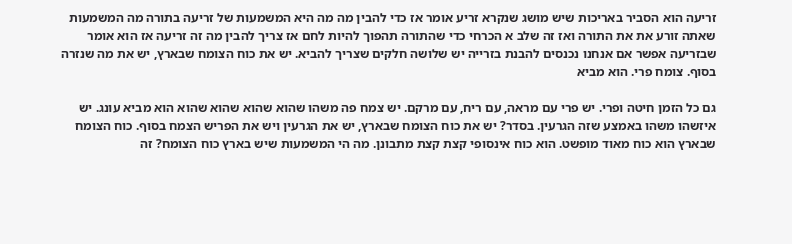זריעה הוא הסביר באריכות שיש מושג שנקרא זריע אומר אז כדי להבין מה מה היא המשמעות של זריעה בתורה מה המשמעות שאתה זורע את את התורה ואז זה שלב א הכרחי כדי שהתורה תהפוך להיות לחם אז צריך להבין מה זה זריעה אז הוא אומר שבזריעה אפשר אם אנחנו נכנסים להבנת בזרייה יש שלושה חלקים שצריך להביא. יש את כוח הצומח שבארץ, יש את מה שנזרה בסוף. צומח פרי. הוא מביא

גם כל הזמן חיטה ופרי. יש פרי עם מראה, עם ריח, עם מרקם. יש צמח פה משהו שהוא שהוא שהוא שהוא הוא מביא עונג. יש איזשהו משהו באמצע שזה הגרעין. בסדר? יש את כוח הצומח שבארץ, יש את הגרעין ויש את הפריש הצמח בסוף. כוח הצומח שבארץ הוא כוח מאוד מופשט. הוא כוח אינסופי קצת קצת מתבונן. מה הי המשמעות שיש בארץ כוח הצומח? זה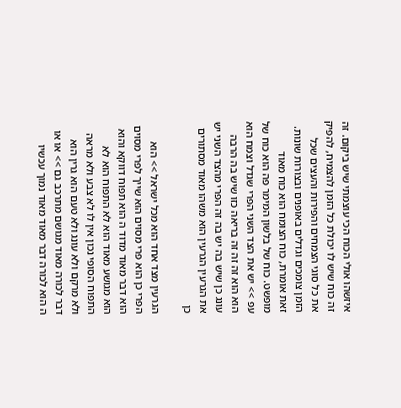איזשהו אולי הכוח הכי עוצמתי שיש ביקום. זה זה כוח שיש לו יכולת כל הזמן להצמיח, להפיק את כל סוגי הצמחים והפירות והעצים שכל הזמן צומכים וגדלים באופנים ובצורות שונות. זאת אומרת, כוח הצומח הוא כוח מאוד מופשט. כוח של בלשון המימר פה הוא כוח של עפ >> יש את הצד השני הפרי שגדל וצמח הוא הוא הוא זה זה זה בריאה כזו שיש בה הרבה עונג כן שיש בה יש בה זה הפרי מהצד השני יש את הגרעין הגרעין הוא משהו מאוד מסתורים כן

הגרעין מצד אחד הוא מכל ישראל >> הוא הפרי כן הוא פרי מסוים הוא שייך לפרי מסוים הוא דבר מאוד מדוד ה הוא תפוח דווקא והוא הוא מגושע מאוד הוא לא התפוח הוא לא התפוח הסופי נכון אין לו לא צבע ולא מראה ולא מרקם ולא עונג ולא טעם הוא גרין הוא דבר לכורה מאוד מגושם מתרכב גם >> או או ה הוא לכורה דבר מאוד מאוד נמוך עכשיו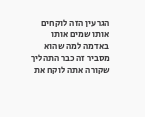הגרעין הזה לוקחים אותו שמים אותו באדמה למה שהוא מסביר זה כבר התהליך שקורה אתה לוקח את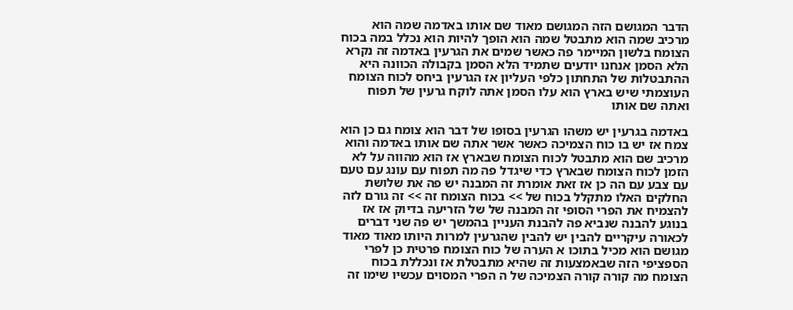הדבר המגושם הזה המגושם מאוד שם אותו באדמה שמה הוא מרכיב שמה הוא מתבטל שמה הוא הופך להיות הוא נכלל במה בכוח הצומח בלשון המיימר פה כאשר שמים את הגרעין באדמה זה נקרא הלא הסמן אנחנו יודעים שתמיד הלא הסמן בקבולה הכוונה היא ההתבטלות של התחתון כלפי העליון אז הגרעין ביחס לכוח הצומח העוצמתי שיש בארץ הוא עלו הסמן אתה לוקח גרעין של תפוח ואתה שם אותו

באדמה בגרעין יש משהו הגרעין בסופו של דבר הוא צומח גם כן הוא צמח אז יש בו כוח הצמיכה כאשר אשר אתה שם אותו באדמה והוא מרכיב שם הוא מתבטל לכוח הצומח שבארץ אז הוא מהווה על לא הזמן לכוח הצומח שבארץ כדי שיגדל פה מה תפוח עם עונג עם טעם עם צבע עם הה כן אז זאת אומרת זה המבנה יש פה את שלושת החלקים האלו מתקלל בכוח של >> בכוח הצומח זה >> זה גורם לזה להצמיח את הפרי הסופי זה המבנה של של הזריעה בדיוק אז אז בנוגע להבנה שנביא פה להבנת העניין בהמשך יש פה שני דברים לכאורה עיקריים להבין יש להבין שהגרעין למרות היותו מאוד מאוד מגושם הוא מכיל בתוכו א הערה של כוח הצומח פרטית כן לפרי הספציפי הזה שבאמצעות זה שהיא מתבטלת אז ונכללת בכוח הצומח מה קורה קורה הצמיכה של ה הפרי המסוים עכשיו שימו זה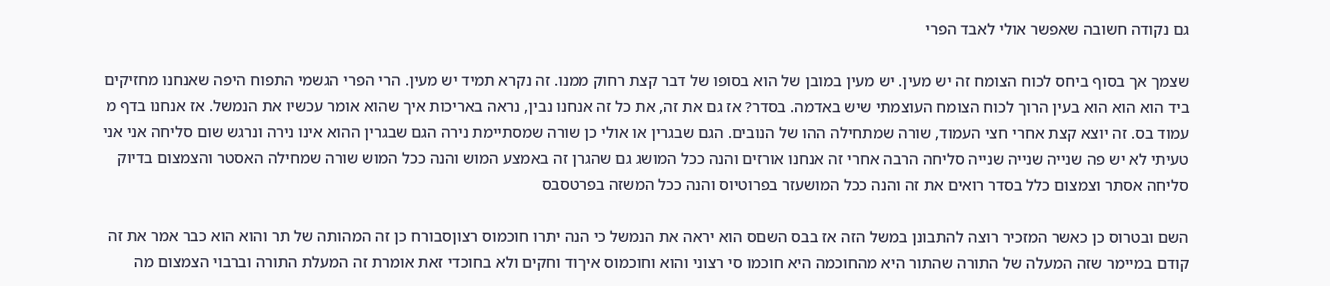גם נקודה חשובה שאפשר אולי לאבד הפרי

שצמך אך בסוף ביחס לכוח הצומח זה יש מעין. יש מעין במובן של הוא בסופו של דבר קצת רחוק ממנו. זה נקרא תמיד יש מעין. הרי הפרי הגשמי התפוח היפה שאנחנו מחזיקים ביד הוא הוא הוא בעין הרוך לכוח הצומח העוצמתי שיש באדמה. בסדר? אז גם את זה, את כל זה אנחנו נבין, נראה באריכות איך שהוא אומר עכשיו את הנמשל. אז אנחנו בדף מ עמוד בס. זה יוצא קצת אחרי חצי העמוד, שורה שמתחילה ההו של הנובים. הגם שבגרין או אולי כן שורה שמסתיימת נירה הגם שבגרין ההוא אינו נירה ונרגש שום סליחה אני אני טעיתי לא יש פה שנייה שנייה שנייה סליחה הרבה אחרי זה אנחנו אורזים והנה ככל המושג גם שהגרן זה באמצע המוש והנה ככל המוש שורה שמחילה האסטר והצמצום בדיוק סליחה אסתר וצמצום כלל בסדר רואים את זה והנה ככל המושעזר בפרוטיוס והנה ככל המשזה בפרטסבס

השם ובטרוס כן כאשר המזכיר רוצה להתבונן במשל הזה אז בבס השםס הוא יראה את הנמשל כי הנה יתרו חוכמוס רצוןסבורח כן זה המהותה של תר והוא הוא כבר אמר את זה קודם במיימר שזה המעלה של התורה שהתור היא מהחוכמה היא חוכמו סי רצוני והוא וחוכמוס איךוד וחקים ולא בחוכדי זאת אומרת זה המעלת התורה וברבוי הצמצום מה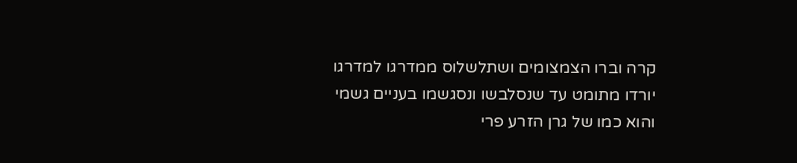קרה וברו הצמצומים ושתלשלוס ממדרגו למדרגו יורדו מתומט עד שנסלבשו ונסגשמו בעניים גשמי והוא כמו של גרן הזרע פרי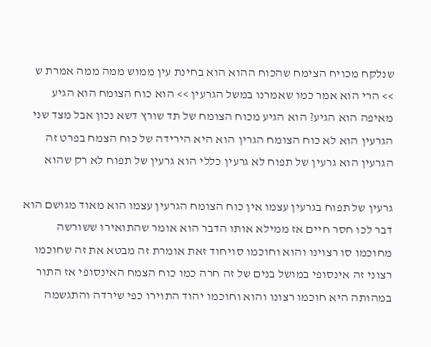שנלקח מכויח הצימח שהכוח ההוא הוא בחינת עין ממוש ממה ממה אמרת ש >> הרי הוא אמר כמו שאמרנו במשל הגרעין >> הוא כוח הצומח הוא הגיע מאיפה הוא הגיע? הוא הגיע מכוח הצומח של תד שורץ דשא נכון אבל מצד שני הגרעין הוא לא כוח הצומח הגרין הוא היא הירידה של כוח הצמח בפרט זה הגרעין הוא גרעין של תפוח לא גרעין כללי הוא גרעין של תפוח לא רק שהוא

גרעין של תפוח בגרעין עצמו אין כוח הצומח הגרעין עצמו הוא מאוד מגושם הוא דבר לכו חסר חיים אז ממילא אותו הדבר הוא אומר שהתואירו ששורשה מחוכמו סו רצוינו והוא וחוכמו סויחוד זאת אומרת זה מבטא את זה שחוכמו רצוני זה אינסופי במושל בנים של זה חרה כמו כוח הצמח האינסופי אז התור במהותה היא חוכמו רצונו והוא וחוכמו יהוד התוירו כפי שירדה והתגשמה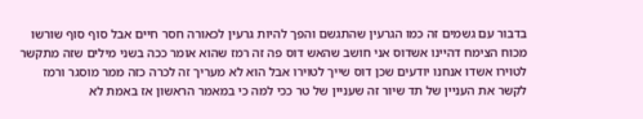בדבור עם גשמים זה כמו הגרעין שהתגשם והפך להיות גרעין לכאורה חסר חיים אבל סוף סוף שורשו מכוח הצימח דהיינו אשדוס אני חושב שהאש דוס פה זה רמז שהוא אומר ככה בשני מילים שזה מתקשר לטוירו אשדו אנחנו יודעים שכן דוס שייך לטוירו אבל הוא לא מעריך זה לכרה כזה ממר מוסגר ורמז לקשר את העניין של תד שיור זה שעניין של טר ככי למה כי במאמר הראשון אז באמת לא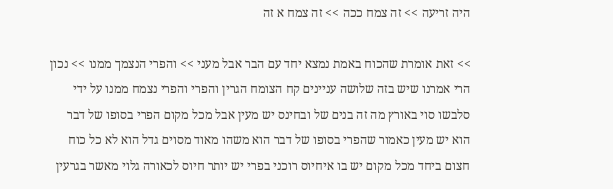היה זריעה >> זה צמח ככה >> זה צמח א זה

>> זאת אומרת שהכוח באמת נמצא יחד עם הבר אבל מעני >> והפרי הנצמך ממנו >> נכון הרי אמרנו שיש בזה שלושה עניינים קח הצומח הגרין והפרי והפרי נצמח ממנו על ידי סלבשו סוי באורץ מה זה בנים של ובחינס יש מעין אבל מכל מקום הפרי בסופו של דבר הוא יש מעין כאמור שהפרי בסופו של דבר הוא משהו מאוד מסוים גדל הוא לא כל כוח חצום ביחד מכל מקום יש בו איחיוס רוכני בפרי יש יותר חיוס לכאורה גלוי מאשר בגרעין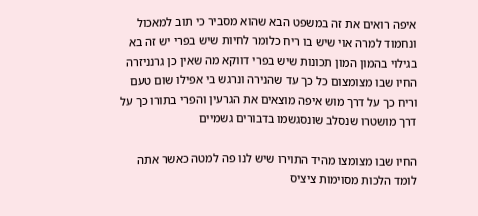איפה רואים את זה במשפט הבא שהוא מסביר כי תוב למאכול ונחמוד למרה אוי שיש בו ריח כלומר לחיות שיש בפרי יש זה בא בגילוי בהמון המון תכונות שיש בפרי דווקא מה שאין כן גרנניזרה החיו שבו מצומצום כל כך עד שהנירה ונרגש בי אפילו שום טעם וריח כך על דרך מוש איפה מוצאים את הגרעין והפרי בתורו כך על דרך מושטרו שנסלב שונסגשמו בדבורים גשמיים

החיו שבו מצומצו מהיד התוירו שיש לנו פה למטה כאשר אתה לומד הלכות מסוימות ציציס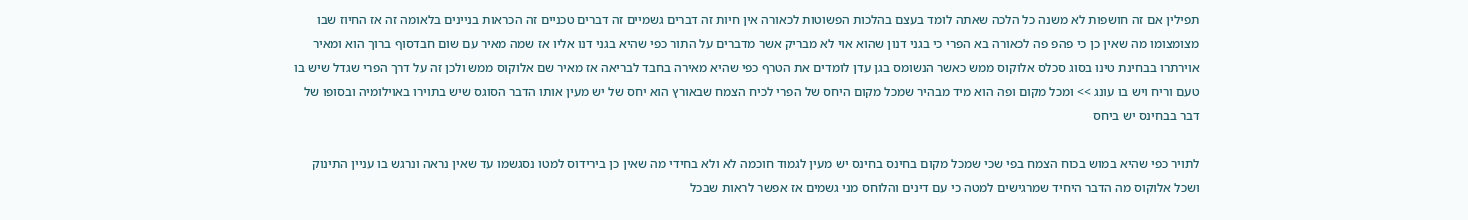תפילין אם זה חושפות לא משנה כל הלכה שאתה לומד בעצם בהלכות הפשוטות לכאורה אין חיות זה דברים גשמיים זה דברים טכניים זה הכראות בניינים בלאומה זה אז החיוז שבו מצומצומו מה שאין כן כי פהפ פה לכאורה בא הפרי כי בגני דנון שהוא אוי לא מבריק אשר מדברים על התור כפי שהיא בגני דנו אליו אז שמה מאיר עם שום חבדסוף ברוך הוא ומאיר אוירתרו בבחינת טינו בסוג סכלס אלוקוס ממש כאשר הנשומס בגן עדן לומדים את הטרף כפי שהיא מאירה בחבד לבריאה אז מאיר שם אלוקוס ממש ולכן זה על דרך הפרי שגדל שיש בו טעם וריח ויש בו עונג >> ומכל מקום ופה הוא מיד מבהיר שמכל מקום היחס של הפרי לכיח הצמח שבאורץ הוא יחס של יש מעין אותו הדבר הסוגס שיש בתוירו באוילומיה ובסופו של דבר בבחינס יש ביחס

לתויר כפי שהיא במוש בכוח הצמח בפי שכי שמכל מקום בחינס בחינס יש מעין לגמוד חוכמה לא ולא בחידי מה שאין כן בירידוס למטו נסגשמו עד שאין נראה ונרגש בו עניין התינוק ושכל אלוקוס מה הדבר היחיד שמרגישים למטה כי עם דינים והלוחס מני גשמים אז אפשר לראות שבכל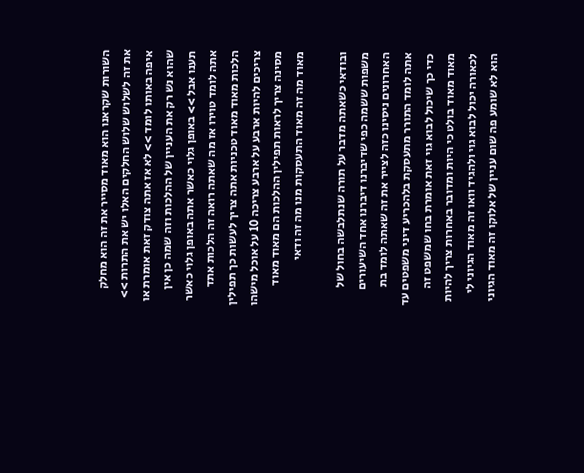השורות שקראנו הוא מאוד מסייר את זה הוא מחלק את זה לשלוש שלוש החלקים האלו יש את התרות >> איפה באותו לומד >> לא אז אתה צודק זאת אומרת או שהוא נש רק את העניין של ההלכות וזה שמה כן אין תענו אבל >> באופן גלוי כאשר אתה באופן גלוי כאשר אתה לומד טוירו אז מה שאתה רואה זה הלכות אתד הלכות מאוד מאוד טכניות אתה צריך לעשות כך תפילין צריכים להיות ארבע על ארבע צריכה 10 על אוכל מישהו מסינה צריך לראות תפילין ההלכות הם מאוד מאוד מאוד מה זה מאוד התעסקות מנו מה זה ודאי

ובודאי כשאתה מדבר על תורה שנתלבשה בחול של משפות ששמה כפי שדיברנו דיברנו אחד השיעורים האחרונים ניסינו כזה לצייר את זה שאתה לומד בת אתה לומד התורר מתעסקת בלהכריע דיני משפטים עד כדי כך שיכול לבוא גוי זאת אומרת בחו שמשפט זה מאוד מאוד בולט כי היות ומדובר באחרות צריך להיות לכאורה יכול לבוא גוי ולהגיד וואו זה מאוד הגיוני לי הוא לא שומע פה שום עניין של אלוקו זה מאוד הגיוני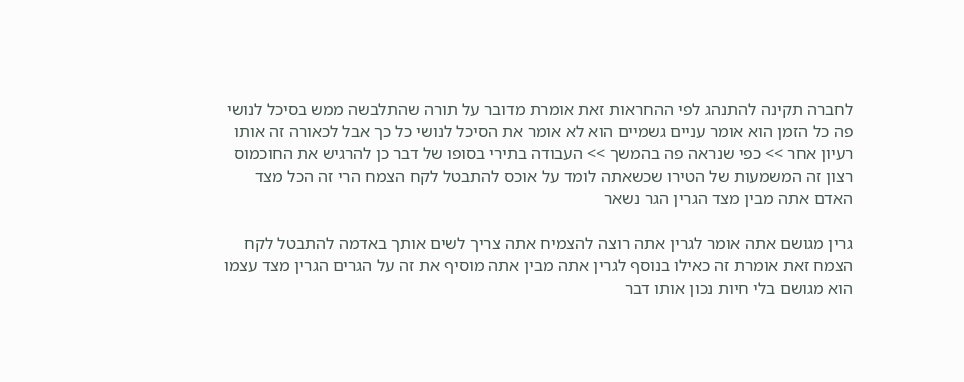לחברה תקינה להתנהג לפי ההחראות זאת אומרת מדובר על תורה שהתלבשה ממש בסיכל לנושי פה כל הזמן הוא אומר עניים גשמיים הוא לא אומר את הסיכל לנושי כל כך אבל לכאורה זה אותו רעיון אחר >> כפי שנראה פה בהמשך >> העבודה בתירי בסופו של דבר כן להרגיש את החוכמוס רצון זה המשמעות של הטירו שכשאתה לומד על אוכס להתבטל לקח הצמח הרי זה הכל מצד האדם אתה מבין מצד הגרין הגר נשאר

גרין מגושם אתה אומר לגרין אתה רוצה להצמיח אתה צריך לשים אותך באדמה להתבטל לקח הצמח זאת אומרת זה כאילו בנוסף לגרין אתה מבין אתה מוסיף את זה על הגרים הגרין מצד עצמו הוא מגושם בלי חיות נכון אותו דבר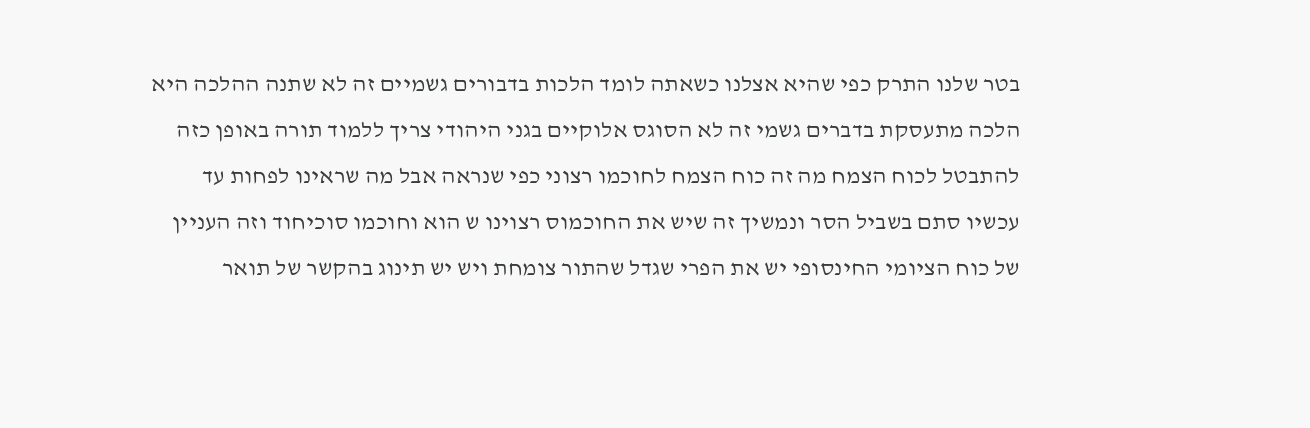בטר שלנו התרק כפי שהיא אצלנו כשאתה לומד הלכות בדבורים גשמיים זה לא שתנה ההלכה היא הלכה מתעסקת בדברים גשמי זה לא הסוגס אלוקיים בגני היהודי צריך ללמוד תורה באופן כזה להתבטל לכוח הצמח מה זה כוח הצמח לחוכמו רצוני כפי שנראה אבל מה שראינו לפחות עד עכשיו סתם בשביל הסר ונמשיך זה שיש את החוכמוס רצוינו ש הוא וחוכמו סוכיחוד וזה העניין של כוח הציומי החינסופי יש את הפרי שגדל שהתור צומחת ויש יש תינוג בהקשר של תואר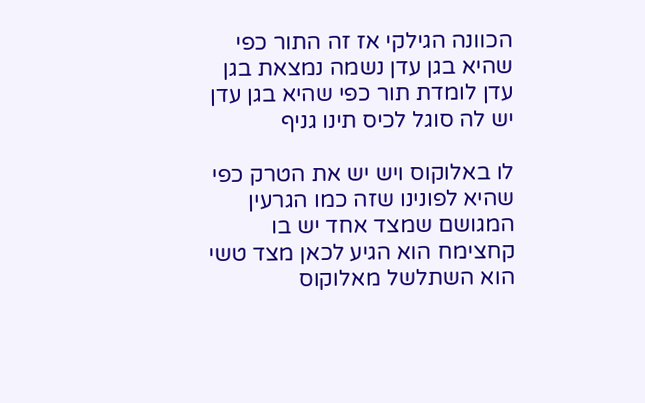הכוונה הגילקי אז זה התור כפי שהיא בגן עדן נשמה נמצאת בגן עדן לומדת תור כפי שהיא בגן עדן יש לה סוגל לכיס תינו גניף

לו באלוקוס ויש יש את הטרק כפי שהיא לפונינו שזה כמו הגרעין המגושם שמצד אחד יש בו קחצימח הוא הגיע לכאן מצד טשי הוא השתלשל מאלוקוס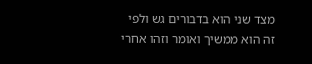מצד שני הוא בדבורים גש ולפי זה הוא ממשיך ואומר וזהו אחרי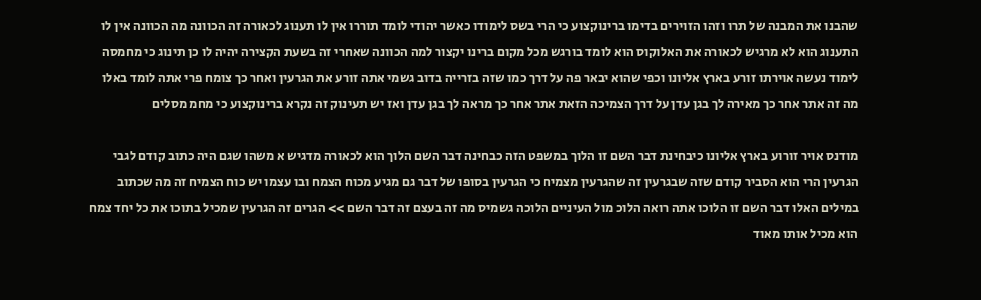שהבנו את המבנה של תרו וזהו הזוירים בדימו ברינוקצוע כי הרי בשס לימודו כאשר יהודי לומד תוררו אין לו תענוג לכאורה זה הכוונה מה הכוונה אין לו התענוג הוא לא מרגיש לכאורה את האלוקוס הוא לומד בורגש מכל מקום ברינו יקצור למה הכוונה שאחרי זה בשעת הקצירה יהיה לו כן תינוג כי מחמסה לימוד נעשה אוירתו זורע בארץ אליונו וכפי שהוא יבאר פה על דרך כמו שזה בזרייה בדוב גשמי אתה זורע את הגרעין ואחר כך צומח פרי אתה לומד באלו מה זה אתר אחר כך מאירה לך בגן עדן על דרך הצמיכה הזאת אתר אחר כך מראה לך בגן עדן ואז יש תעינוק זה נקרא ברינוקצוע כי מחמ מסלים

מודנס אויר זורוע בארץ אליונו כיבחינת דבר השם זו הלוך במשפט הזה כבחינה דבר השם הלוך הוא לכאורה מדגיש א משהו שגם היה כתוב קודם לגבי הגרעין הרי הוא הסביר קודם שזה שבגרעין זה שהגרעין מצמיח כי הגרעין בסופו של דבר גם מגיע מכוח הצמח ובו עצמו יש כוח הצמיח זה מה שכתוב במילים האלו דבר השם זו הלוכו אתה רואה הלוכ מול העיניים הלוכה גשמיס מה זה בעצם זה דבר השם >> הגרים זה הגרעין שמכיל בתוכו את כל יחד צמח הוא מכיל אותו מאוד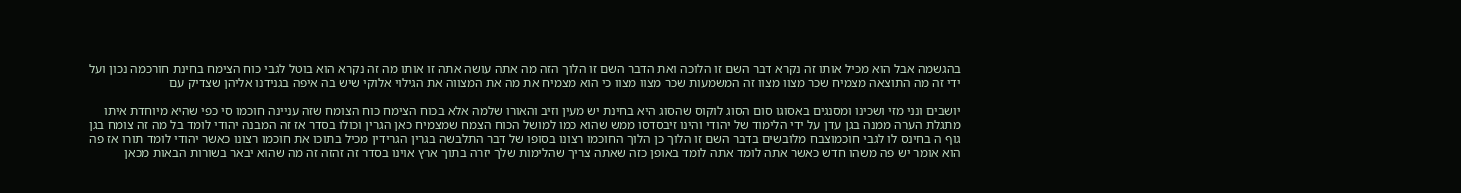בהגשמה אבל הוא מכיל אותו זה נקרא דבר השם זו הלוכה ואת הדבר השם זו הלוך הזה מה אתה עושה אתה זו אותו מה זה נקרא הוא בוטל לגבי כוח הצימח בחינת חורכמה נכון ועל ידי זה מה התוצאה מצמיח שכר מצוו מצוו זה המשמעות שכר מצוו מצוו כי הוא מצמיח את מה את המצווה את הגילוי אלוקי שיש בה איפה בגנידנו אליהן שצדיק עם

יושבים ונני מזי ושכינו ומסנגים באסוגו סום הסוג לוקוס שהסוג היא בחינת יש מעין וזיב והאורו שלמה אלא בכוח הצימח כוח הצומח שזה עניינה חוכמו סי כפי שהיא מיוחדת איתו מתגלת הערה ממנה בגן עדן על ידי הלימוד של יהודי והינו זיבסדסו ממש שהוא כמו למושל הכוח הצמח שמצמיח כאן הגרין וכולו בסדר אז זה המבנה יהודי לומד בל מה זה צומח בגן גוף ה בחינס לו לגבי חוכמוצבח מלובשים בדבר השם זו הלוך כן הלוך החוכמו רצונו בסופו של דבר התלבשה בגרין הגרידין מכיל בתוכו את חוכמו רצונו כאשר יהודי לומד תורו אז פה הוא אומר יש פה משהו חדש כאשר אתה לומד אתה לומד באופן כזה שאתה צריך שהלימות שלך יזרה בתוך ארץ אוינו בסדר זה זהזה זה מה שהוא יבאר בשורות הבאות מכאן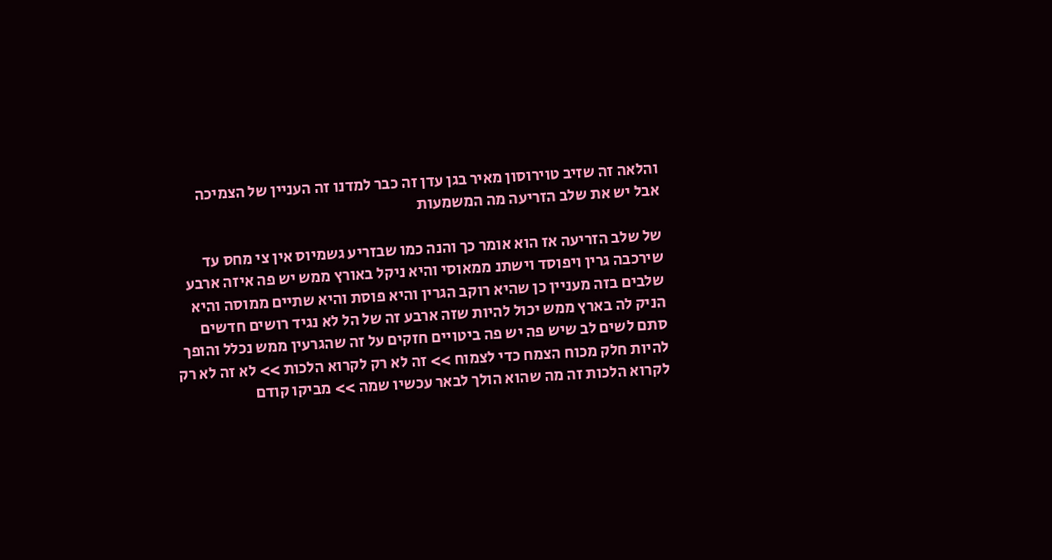והלאה זה שזיב טוירוסון מאיר בגן עדן זה כבר למדנו זה העניין של הצמיכה אבל יש את שלב הזריעה מה המשמעות

של שלב הזריעה אז הוא אומר כך והנה כמו שבזריע גשמיוס אין צי מחס עד שירכבה גרין ויפוסד וישתנ ממאוסי והיא ניקל באורץ ממש יש פה איזה ארבע שלבים בזה מעניין כן שהיא רוקב הגרין והיא פוסת והיא שתיים ממוסה והיא הניק לה בארץ ממש יכול להיות שזה ארבע זה של הל לא נגיד רושים חדשים סתם לשים לב שיש פה יש פה ביטויים חזקים על זה שהגרעין ממש נכלל והופך להיות חלק מכוח הצמח כדי לצמוח >> זה לא רק לקרוא הלכות >> לא זה לא רק לקרוא הלכות זה מה שהוא הולך לבאר עכשיו שמה >> מביקו קודם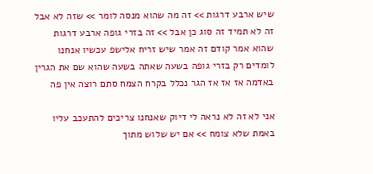שיש ארבע דרגות >> זה מה שהוא מנסה לומר >> שזה לא אבל זה לא תמיד זה סוג כן אבל >> זה בזרי גופה ארבע דרגות שהוא אמר קודם זה אמר שיש זריח אלישפ עכשיו אנחנו לומדים רק בזרי גופה בשעה שאתה בשעה שהוא שם את הגרין באדמה אז אז אז הגר נכלל בקרח הצמח סתם רוצה אין פה

אני לא זה לא נראה לי דיוק שאנחנו צריכים להתעכב עליו באמת שלא צומח >> אם יש שלוש מתוך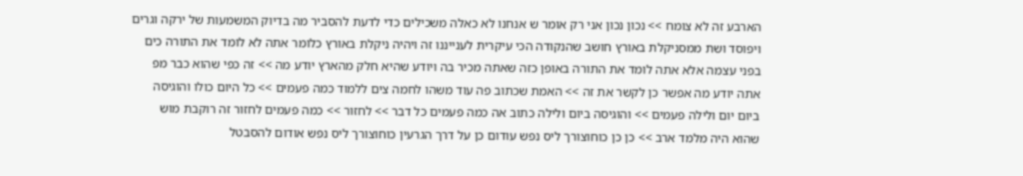הארבע זה לא צומח >> נכון נכון אני רק אומר ש אנחנו לא כאלה משכילים כדי לדעת להסביר מה בדיוק המשמעות של ירקה וגרים ויפוסד ושת ממסניקלת באורץ חושב שהנקודה הכי עיקרית לענייננו זה ויהיה ניקלת באורץ כלומר אתה לא לומד את התורה כים בפני עצמה אלא אתה לומד את התורה באופן כזה שאתה מכיר בה ויודע שהיא חלק מהארץ יודע מה >> זה כפי שהוא כבר מפ אתה יודע מה אפשר כן לקשר את זה >> האמת שכתוב פה עוד משהו לחמה צים ללמוד כמה פעמים >> כל היום כולו והוגיסה ביום יום ולילה פעמים >> והוגיסה ביום ולילה כתוב אה כמה פעמים כל דבר >> לחזור >> כמה פעמים לחזור זה רוקבת מוש שהוא היה מלמד ארב >> כן כן כוחוצורך ליס נפש עודום כן על דרך הגרעין כוחוצורך ליס נפש אודום להסבטל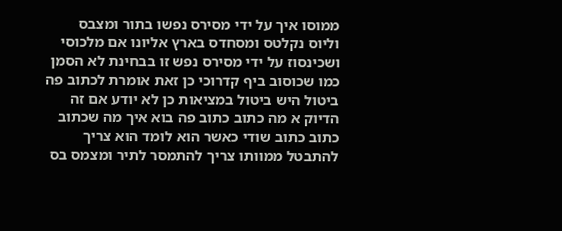ממוסו איך על ידי מסירס נפשו בתור ומצבס וליוס נקלטס ומסחדס בארץ אליונו אם מלכוסי ושכינסוז על ידי מסירס נפש זו בבחינת לא הסמן כמו שכוסוב ביף קדרוכי כן זאת אומרת לכתוב פה ביטול היש ביטול במציאות כן לא יודע אם זה הדיוק א מה כתוב כתוב פה בוא איך מה שכתוב כתוב כתוב שודי כאשר הוא לומד הוא צריך להתבטל ממוותו צריך להתמסר לתיר ומצמס בס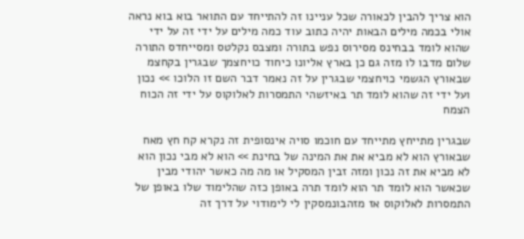הוא צריך להבין לכאורה שכל עניינו זה להתייחד עם התואר בוא בוא נראה אולי בכמה מילים הבאות יהיה כתוב עוד כמה מילים על ידי זה על ידי שהוא לומד בבחינס מסירוס נפש בתורה ומצבס נקלטס ומסייחדס התורה שלום מדבו לו מזה גם כן בארץ אליונו כיחוד כויחצמך שבגרין בקחצמ שבאורץ הגשמי כויחצמי שבגרין על זה נאמר דבר השם זו הלוכו >> נכון ועל ידי זה שהוא לומד תר באיזשהי התמסרות לאלוקוס על ידי זה הכוח הצמח

שבגרין מתייחץ מתייחד עם חוכמו סויה אינסופית זה נקרא קח חץ מאח שבאורץ הוא לא מביא את את המינה של בחינת >> הוא לא מבי נכון הוא לא מביא את זה נכון ומזה זבין המסקיל או מה מה כאשר יהודי מבין שכאשר הוא לומד תר הוא לומד תרה באופן כזה שהלימוד שלו באופן של התמסרות לאלוקוס אז מזהבונמסקין לי לימודוי על דרך זה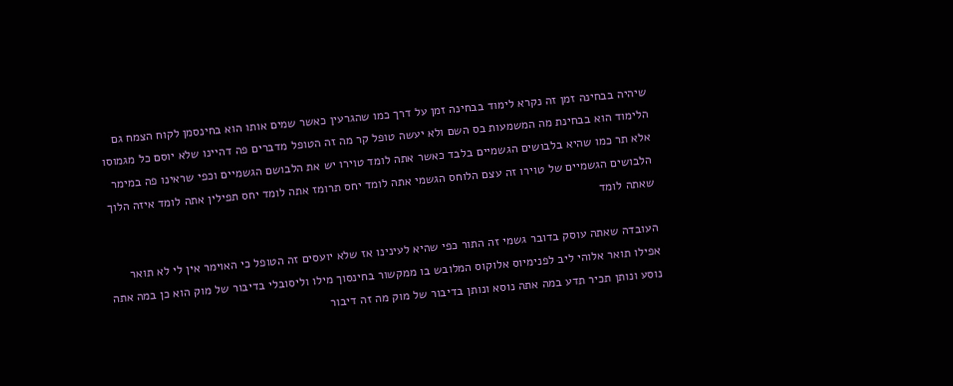שיהיה בבחינה זמן זה נקרא לימוד בבחינה זמן על דרך כמו שהגרעין כאשר שמים אותו הוא בחינסמן לקוח הצמח גם הלימוד הוא בבחינת מה המשמעות בס השם ולא יעשה טופל קר מה זה הטופל מדברים פה דהיינו שלא יוסם כל מגמוסו אלא תר כמו שהיא בלבושים הגשמיים בלבד כאשר אתה לומד טוירו יש את הלבושם הגשמיים וכפי שראינו פה במימר הלבושים הגשמיים של טוירו זה עצם הלוחס הגשמי אתה לומד יחס תרומז אתה לומד יחס תפילין אתה לומד איזה הלוך שאתה לומד

העובדה שאתה עוסק בדובר גשמי זה התור כפי שהיא לעינינו אז שלא יועסים זה הטופל כי האוימר אין לי לא תואר אפילו תואר אלוהי ליב לפנימיוס אלוקוס המלובש בו ממקשור בחינסוך מילו וליסובלי בדיבור של מוק הוא כן במה אתה נוסע ונותן תכיר תדע במה אתה נוסא ונותן בדיבור של מוק מה זה דיבור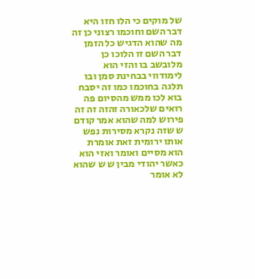של מוקים כי הלו חזו היא דבר השם וחוכמו רצוני כן זה מה שהוא הדגיש כל הזמן דבר השם זו הלוכו כן מלובשב בו והזי הוא לימודווי בבחינת סמן ובו תלגה בחוכמו כמו זה יסבח בוא לכו ממש מהסיום פה רואים שלכאורה זהזה זה זה פירוש למה שהוא אמר קודם ש שזה נקרא מסירות נפש אותו ירומית זאת אומרת הוא מסיים ואומר ואזי הוא כאשר יהודי מבין ש ש שהוא לא אומר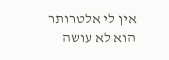אין לי אלטרותר הוא לא עושה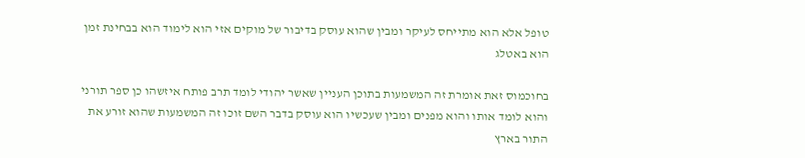טופל אלא הוא מתייחס לעיקר ומבין שהוא עוסק בדיבור של מוקים אזי הוא לימוד הוא בבחינת זמן הוא באטלג

בחוכמוס זאת אומרת זה המשמעות בתוכן העניין שאשר יהודי לומד תרב פותח איזשהו כן ספר תורני והוא לומד אותו והוא מפנים ומבין שעכשיו הוא עוסק בדבר השם זוכו זה המשמעות שהוא זורע את התור בארץ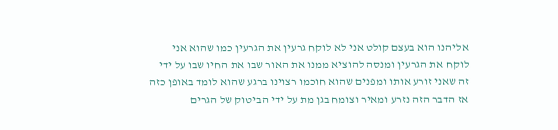אליהנו הוא בעצם קולט אני לא לוקח גרעין את הגרעין כמו שהוא אני לוקח את הגרעין ומנסה להוציא ממנו את האור שבו את החיו שבו על ידי זה שאני זורע אותו ומפנים שהוא חוכמו רצוינו ברגע שהוא לומד באופן כזה אז הדבר הזה נזרע ומאיר וצומח בגן מת על ידי הביטוק של הגרים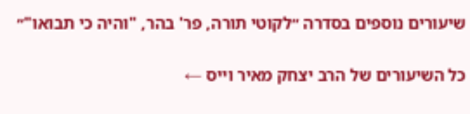שיעורים נוספים בסדרה ״לקוטי תורה, פר' בהר, "והיה כי תבואו"״

כל השיעורים של הרב יצחק מאיר וייס ←